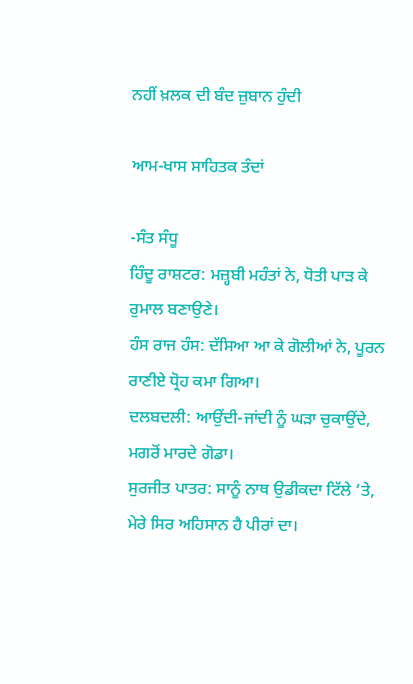ਨਹੀਂ ਖ਼ਲਕ ਦੀ ਬੰਦ ਜ਼ੁਬਾਨ ਹੁੰਦੀ

ਆਮ-ਖਾਸ ਸਾਹਿਤਕ ਤੰਦਾਂ

-ਸੰਤ ਸੰਧੂ
ਹਿੰਦੂ ਰਾਸ਼ਟਰ: ਮਜ਼੍ਹਬੀ ਮਹੰਤਾਂ ਨੇ, ਧੋਤੀ ਪਾੜ ਕੇ ਰੁਮਾਲ ਬਣਾਉਣੇ।
ਹੰਸ ਰਾਜ ਹੰਸ: ਦੱਸਿਆ ਆ ਕੇ ਗੋਲੀਆਂ ਨੇ, ਪੂਰਨ ਰਾਣੀਏ ਧ੍ਰੋਹ ਕਮਾ ਗਿਆ।
ਦਲਬਦਲੀ: ਆਉਂਦੀ-ਜਾਂਦੀ ਨੂੰ ਘੜਾ ਚੁਕਾਉਂਦੇ, ਮਗਰੋਂ ਮਾਰਦੇ ਗੋਡਾ।
ਸੁਰਜੀਤ ਪਾਤਰ: ਸਾਨੂੰ ਨਾਥ ਉਡੀਕਦਾ ਟਿੱਲੇ ‘ਤੇ, ਮੇਰੇ ਸਿਰ ਅਹਿਸਾਨ ਹੈ ਪੀਰਾਂ ਦਾ।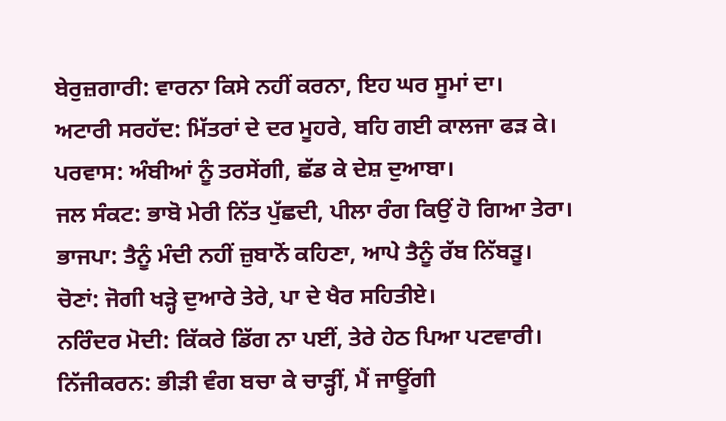ਬੇਰੁਜ਼ਗਾਰੀ: ਵਾਰਨਾ ਕਿਸੇ ਨਹੀਂ ਕਰਨਾ, ਇਹ ਘਰ ਸੂਮਾਂ ਦਾ।
ਅਟਾਰੀ ਸਰਹੱਦ: ਮਿੱਤਰਾਂ ਦੇ ਦਰ ਮੂਹਰੇ, ਬਹਿ ਗਈ ਕਾਲਜਾ ਫੜ ਕੇ।
ਪਰਵਾਸ: ਅੰਬੀਆਂ ਨੂੰ ਤਰਸੇਂਗੀ, ਛੱਡ ਕੇ ਦੇਸ਼ ਦੁਆਬਾ।
ਜਲ ਸੰਕਟ: ਭਾਬੋ ਮੇਰੀ ਨਿੱਤ ਪੁੱਛਦੀ, ਪੀਲਾ ਰੰਗ ਕਿਉਂ ਹੋ ਗਿਆ ਤੇਰਾ।
ਭਾਜਪਾ: ਤੈਨੂੰ ਮੰਦੀ ਨਹੀਂ ਜ਼ੁਬਾਨੋਂ ਕਹਿਣਾ, ਆਪੇ ਤੈਨੂੰ ਰੱਬ ਨਿੱਬੜੂ।
ਚੋਣਾਂ: ਜੋਗੀ ਖੜ੍ਹੇ ਦੁਆਰੇ ਤੇਰੇ, ਪਾ ਦੇ ਖੈਰ ਸਹਿਤੀਏ।
ਨਰਿੰਦਰ ਮੋਦੀ: ਕਿੱਕਰੇ ਡਿੱਗ ਨਾ ਪਈਂ, ਤੇਰੇ ਹੇਠ ਪਿਆ ਪਟਵਾਰੀ।
ਨਿੱਜੀਕਰਨ: ਭੀੜੀ ਵੰਗ ਬਚਾ ਕੇ ਚਾੜ੍ਹੀਂ, ਮੈਂ ਜਾਊਂਗੀ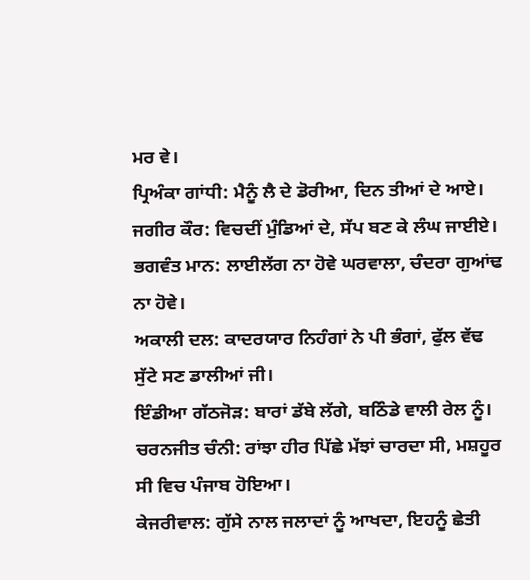ਮਰ ਵੇ।
ਪ੍ਰਿਅੰਕਾ ਗਾਂਧੀ: ਮੈਨੂੰ ਲੈ ਦੇ ਡੋਰੀਆ, ਦਿਨ ਤੀਆਂ ਦੇ ਆਏ।
ਜਗੀਰ ਕੌਰ: ਵਿਚਦੀਂ ਮੁੰਡਿਆਂ ਦੇ, ਸੱਪ ਬਣ ਕੇ ਲੰਘ ਜਾਈਏ।
ਭਗਵੰਤ ਮਾਨ: ਲਾਈਲੱਗ ਨਾ ਹੋਵੇ ਘਰਵਾਲਾ, ਚੰਦਰਾ ਗੁਆਂਢ ਨਾ ਹੋਵੇ।
ਅਕਾਲੀ ਦਲ: ਕਾਦਰਯਾਰ ਨਿਹੰਗਾਂ ਨੇ ਪੀ ਭੰਗਾਂ, ਫੁੱਲ ਵੱਢ ਸੁੱਟੇ ਸਣ ਡਾਲੀਆਂ ਜੀ।
ਇੰਡੀਆ ਗੱਠਜੋੜ: ਬਾਰਾਂ ਡੱਬੇ ਲੱਗੇ, ਬਠਿੰਡੇ ਵਾਲੀ ਰੇਲ ਨੂੰ।
ਚਰਨਜੀਤ ਚੰਨੀ: ਰਾਂਝਾ ਹੀਰ ਪਿੱਛੇ ਮੱਝਾਂ ਚਾਰਦਾ ਸੀ, ਮਸ਼ਹੂਰ ਸੀ ਵਿਚ ਪੰਜਾਬ ਹੋਇਆ।
ਕੇਜਰੀਵਾਲ: ਗੁੱਸੇ ਨਾਲ ਜਲਾਦਾਂ ਨੂੰ ਆਖਦਾ, ਇਹਨੂੰ ਛੇਤੀ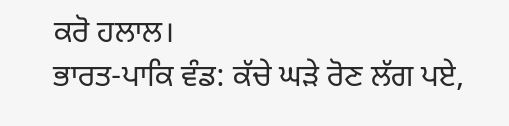ਕਰੋ ਹਲਾਲ।
ਭਾਰਤ-ਪਾਕਿ ਵੰਡ: ਕੱਚੇ ਘੜੇ ਰੋਣ ਲੱਗ ਪਏ,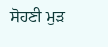ਸੋਹਣੀ ਮੁੜ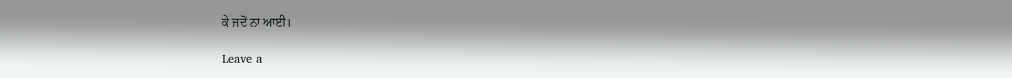ਕੇ ਜਦੋਂ ਨਾ ਆਈ।

Leave a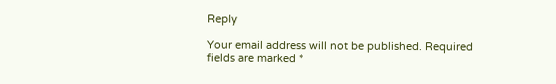Reply

Your email address will not be published. Required fields are marked *